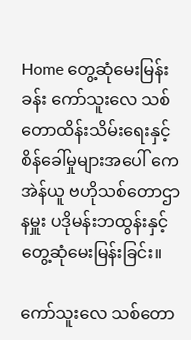Home တွေ့ဆုံမေးမြန်းခန်း ကော်သူးလေ သစ်တောထိန်းသိမ်းရေးနှင့် စိန်ခေါ်မှုများအပေါ် ကေအဲန်ယူ ဗဟိုသစ်တောဌာနမှူး ပဒိုမန်းဘထွန်းနှင့် တွေ့ဆုံမေးမြန်းခြင်း။

ကော်သူးလေ သစ်တော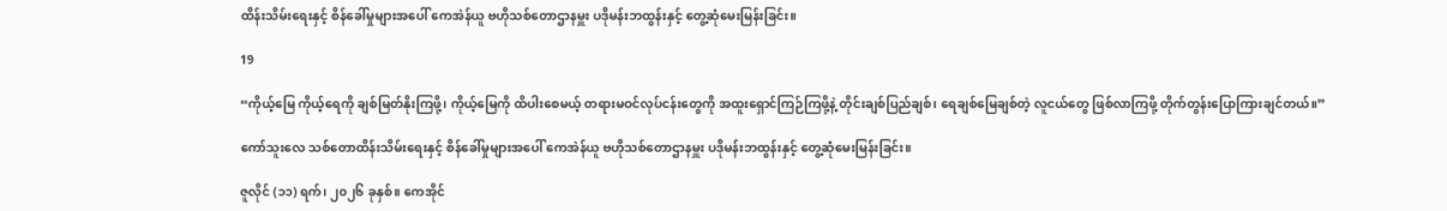ထိန်းသိမ်းရေးနှင့် စိန်ခေါ်မှုများအပေါ် ကေအဲန်ယူ ဗဟိုသစ်တောဌာနမှူး ပဒိုမန်းဘထွန်းနှင့် တွေ့ဆုံမေးမြန်းခြင်း။

19

“ကိုယ့်မြေ ကိုယ့်ရေကို ချစ်မြတ်နိုးကြဖို့၊ ကိုယ့်မြေကို ထိပါးစေမယ့် တရားမဝင်လုပ်ငန်းတွေကို အထူးရှောင်ကြဉ်ကြဖို့နဲ့ တိုင်းချစ်ပြည်ချစ်၊ ရေချစ်မြေချစ်တဲ့ လူငယ်တွေ ဖြစ်လာကြဖို့ တိုက်တွန်းပြောကြားချင်တယ်။”

ကော်သူးလေ သစ်တောထိန်းသိမ်းရေးနှင့် စိန်ခေါ်မှုများအပေါ် ကေအဲန်ယူ ဗဟိုသစ်တောဌာနမှူး ပဒိုမန်းဘထွန်းနှင့် တွေ့ဆုံမေးမြန်းခြင်း။

ဇူလိုင် (၁၁) ရက်၊ ၂၀၂၆ ခုနှစ်။ ကေအိုင်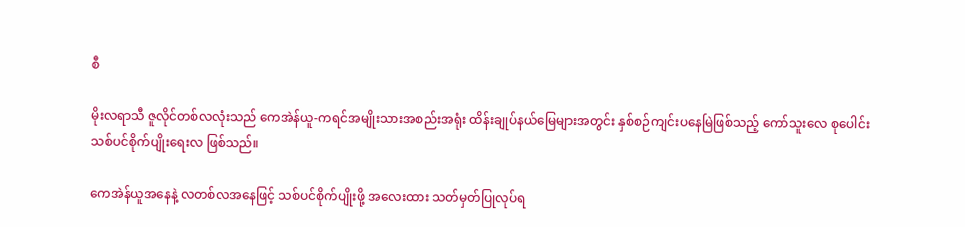စီ

မိုးလရာသီ ဇူလိုင်တစ်လလုံးသည် ကေအဲန်ယူ-ကရင်အမျိုးသားအစည်းအရုံး ထိန်းချုပ်နယ်မြေများအတွင်း နှစ်စဉ်ကျင်းပနေမြဲဖြစ်သည့် ကော်သူးလေ စုပေါင်းသစ်ပင်စိုက်ပျိုးရေးလ ဖြစ်သည်။

ကေအဲန်ယူအနေနဲ့ လတစ်လအနေဖြင့် သစ်ပင်စိုက်ပျိုးဖို့ အလေးထား သတ်မှတ်ပြုလုပ်ရ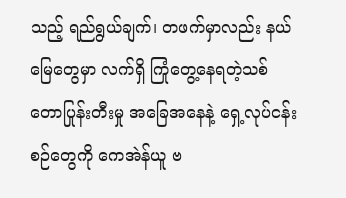သည့် ရည်ရွယ်ချက်၊ တဖက်မှာလည်း နယ်မြေတွေမှာ လက်ရှိ ကြုံတွေ့နေရတဲ့သစ်တောပြုန်းတီးမှု အ‌ခြေအနေနဲ့ ရှေ့လုပ်ငန်းစဉ်တွေကို ကေအဲန်ယူ ဗ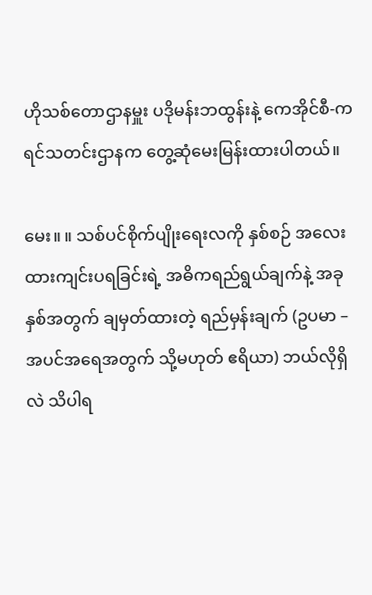ဟိုသစ်တောဌာနမှူး ပဒိုမန်းဘထွန်းနဲ့ ကေအိုင်စီ-ကရင်သတင်းဌာနက တွေ့ဆုံမေးမြန်းထားပါတယ်။

မေး။ ။ သစ်ပင်စိုက်ပျိုးရေးလကို နှစ်စဉ် အလေးထားကျင်းပရခြင်းရဲ့ အဓိကရည်ရွယ်ချက်နဲ့ အခုနှစ်အတွက် ချမှတ်ထားတဲ့ ရည်မှန်းချက် (ဥပမာ – အပင်အရေအတွက် သို့မဟုတ် ဧရိယာ) ဘယ်လိုရှိလဲ သိပါရ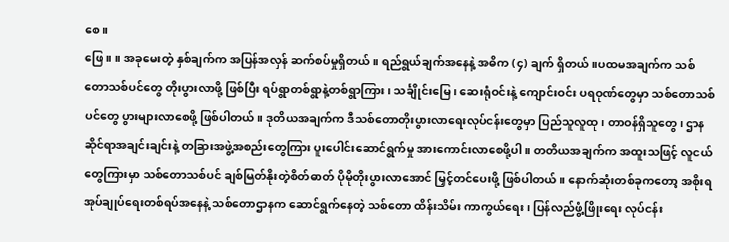စေ။
ဖြေ။ ။ အခုမေးတဲ့ နှစ်ချက်က အပြန်အလှန် ဆက်စပ်မှုရှိတယ်။ ရည်ရွယ်ချက်အနေနဲ့ အဓိက (၄) ချက် ရှိတယ်။ပထမအချက်က သစ်တောသစ်ပင်တွေ တိုးပွားလာဖို့ ဖြစ်ပြီး ရပ်ရွာတစ်ရွာနဲ့တစ်ရွာကြား၊ သင်္ချိုင်းမြေ၊ ဆေးရုံဝင်းနဲ့ ကျောင်းဝင်း ပရဝုဏ်တွေမှာ သစ်တောသစ်ပင်တွေ ပွားများလာစေဖို့ ဖြစ်ပါတယ်။ ဒုတိယအချက်က ဒီသစ်တောတိုးပွားလာရေးလုပ်ငန်းတွေမှာ ပြည်သူလူထု၊ တာဝန်ရှိသူတွေ၊ ဌာနဆိုင်ရာအချင်းချင်းနဲ့ တခြားအဖွဲ့အစည်းတွေကြား ပူးပေါင်းဆောင်ရွက်မှု အားကောင်းလာစေဖို့ပါ။ တတိယအချက်က အထူးသဖြင့် လူငယ်တွေကြားမှာ သစ်တောသစ်ပင် ချစ်မြတ်နိုးတဲ့စိတ်ဓာတ် ပိုမိုတိုးပွားလာအောင် မြှင့်တင်ပေးဖို့ ဖြစ်ပါတယ်။ နောက်ဆုံးတစ်ခုကတော့ အစိုးရအုပ်ချုပ်ရေးတစ်ရပ်အနေနဲ့ သစ်တောဌာနက ဆောင်ရွက်နေတဲ့ သစ်တော ထိန်းသိမ်း ကာကွယ်ရေး၊ ပြန်လည်ဖွံ့ဖြိုးရေး လုပ်ငန်း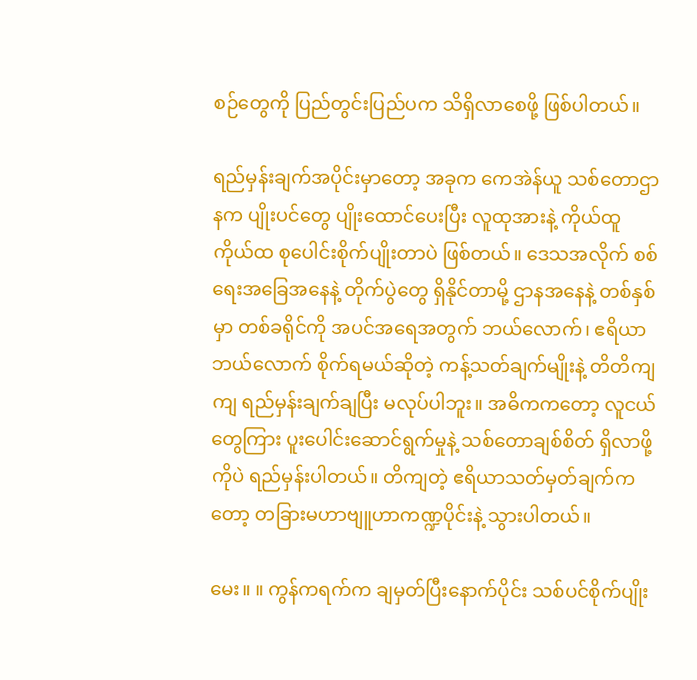စဉ်တွေကို ပြည်တွင်းပြည်ပက သိရှိလာစေဖို့ ဖြစ်ပါတယ်။

ရည်မှန်းချက်အပိုင်းမှာတော့ အခုက ကေအဲန်ယူ သစ်တောဌာနက ပျိုးပင်တွေ ပျိုးထောင်ပေးပြီး လူထုအားနဲ့ ကိုယ်ထူကိုယ်ထ စုပေါင်းစိုက်ပျိုးတာပဲ ဖြစ်တယ်။ ဒေသအလိုက် စစ်ရေးအခြေအနေနဲ့ တိုက်ပွဲတွေ ရှိနိုင်တာမို့ ဌာနအနေနဲ့ တစ်နှစ်မှာ တစ်ခရိုင်ကို အပင်အရေအတွက် ဘယ်လောက်၊ ဧရိယာဘယ်လောက် စိုက်ရမယ်ဆိုတဲ့ ကန့်သတ်ချက်မျိုးနဲ့ တိတိကျကျ ရည်မှန်းချက်ချပြီး မလုပ်ပါဘူး။ အဓိကကတော့ လူငယ်တွေကြား ပူးပေါင်းဆောင်ရွက်မှုနဲ့ သစ်တောချစ်စိတ် ရှိလာဖို့ကိုပဲ ရည်မှန်းပါတယ်။ တိကျတဲ့ ဧရိယာသတ်မှတ်ချက်ကတော့ တခြားမဟာဗျူဟာကဏ္ဍပိုင်းနဲ့ သွားပါတယ်။

မေး။ ။ ကွန်ကရက်က ချမှတ်ပြီးနောက်ပိုင်း သစ်ပင်စိုက်ပျိုး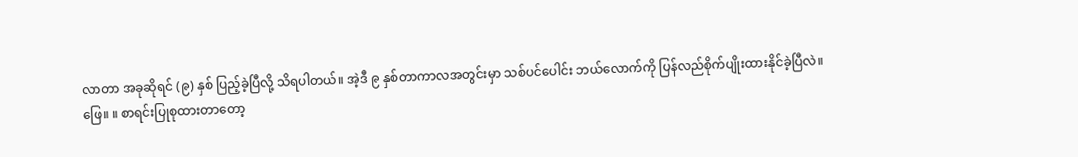လာတာ အခုဆိုရင် (၉) နှစ် ပြည့်ခဲ့ပြီလို့ သိရပါတယ်။ အဲ့ဒီ ၉ နှစ်တာကာလအတွင်းမှာ သစ်ပင်ပေါင်း ဘယ်လောက်ကို ပြန်လည်စိုက်ပျိုးထားနိုင်ခဲ့ပြီလဲ။
ဖြေ။ ။ စာရင်းပြုစုထားတာတော့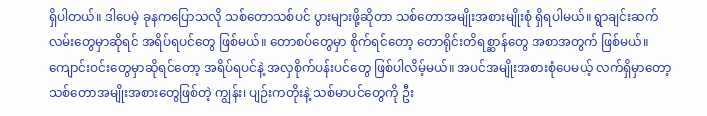ရှိပါတယ်။ ဒါပေမဲ့ ခုနကပြောသလို သစ်တောသစ်ပင် ပွားများဖို့ဆိုတာ သစ်တောအမျိုးအစားမျိုးစုံ ရှိရပါမယ်။ ရွာချင်းဆက်လမ်းတွေမှာဆိုရင် အရိပ်ရပင်တွေ ဖြစ်မယ်။ တောစပ်တွေမှာ စိုက်ရင်တော့ တောရိုင်းတိရစ္ဆာန်တွေ အစာအတွက် ဖြစ်မယ်။ ကျောင်းဝင်းတွေမှာဆိုရင်တော့ အရိပ်ရပင်နဲ့ အလှစိုက်ပန်းပင်တွေ ဖြစ်ပါလိမ့်မယ်။ အပင်အမျိုးအစားစုံပေမယ့် လက်ရှိမှာတော့ သစ်တောအမျိုးအစားတွေဖြစ်တဲ့ ကျွန်း၊ ပျဉ်းကတိုးနဲ့ သစ်မာပင်တွေကို ဦး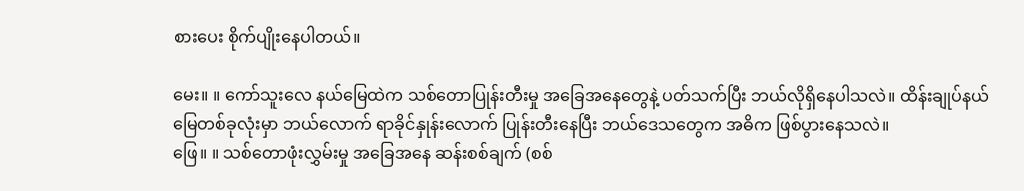စားပေး စိုက်ပျိုးနေပါတယ်။

မေး။ ။ ကော်သူးလေ နယ်မြေထဲက သစ်တောပြုန်းတီးမှု အခြေအနေတွေနဲ့ ပတ်သက်ပြီး ဘယ်လိုရှိနေပါသလဲ။ ထိန်းချုပ်နယ်မြေတစ်ခုလုံးမှာ ဘယ်လောက် ရာခိုင်နှုန်းလောက် ပြုန်းတီးနေပြီး ဘယ်ဒေသတွေက အဓိက ဖြစ်ပွားနေသလဲ။
ဖြေ။ ။ သစ်တောဖုံးလွှမ်းမှု အခြေအနေ ဆန်းစစ်ချက် (စစ်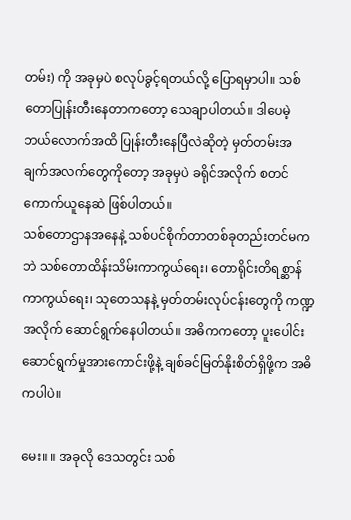တမ်း) ကို အခုမှပဲ စလုပ်ခွင့်ရတယ်လို့ ပြောရမှာပါ။ သစ်တောပြုန်းတီးနေတာကတော့ သေချာပါတယ်။ ဒါပေမဲ့ ဘယ်လောက်အထိ ပြုန်းတီးနေပြီလဲဆိုတဲ့ မှတ်တမ်းအချက်အလက်တွေကိုတော့ အခုမှပဲ ခရိုင်အလိုက် စတင်ကောက်ယူနေဆဲ ဖြစ်ပါတယ်။
သစ်တောဌာနအနေနဲ့ သစ်ပင်စိုက်တာတစ်ခုတည်းတင်မကဘဲ သစ်တောထိန်းသိမ်းကာကွယ်ရေး၊ တောရိုင်းတိရစ္ဆာန်ကာကွယ်ရေး၊ သုတေသနနဲ့ မှတ်တမ်းလုပ်ငန်းတွေကို ကဏ္ဍအလိုက် ဆောင်ရွက်နေပါတယ်။ အဓိကကတော့ ပူးပေါင်းဆောင်ရွက်မှုအားကောင်းဖို့နဲ့ ချစ်ခင်မြတ်နိုးစိတ်ရှိဖို့က အဓိကပါပဲ။

မေး။ ။ အခုလို ဒေသတွင်း သစ်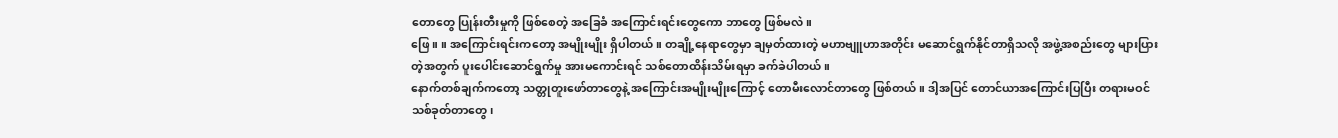တောတွေ ပြုန်းတီးမှုကို ဖြစ်စေတဲ့ အခြေခံ အကြောင်းရင်းတွေကော ဘာတွေ ဖြစ်မလဲ။
ဖြေ။ ။ အကြောင်းရင်းကတော့ အမျိုးမျိုး ရှိပါတယ်။ တချို့နေရာတွေမှာ ချမှတ်ထားတဲ့ မဟာဗျူဟာအတိုင်း မဆောင်ရွက်နိုင်တာရှိသလို အဖွဲ့အစည်းတွေ များပြားတဲ့အတွက် ပူးပေါင်းဆောင်ရွက်မှု အားမကောင်းရင် သစ်တောထိန်းသိမ်းရမှာ ခက်ခဲပါတယ်။
နောက်တစ်ချက်ကတော့ သတ္တုတူးဖော်တာတွေနဲ့ အကြောင်းအမျိုးမျိုးကြောင့် တောမီးလောင်တာတွေ ဖြစ်တယ်။ ဒါ့အပြင် တောင်ယာအကြောင်းပြပြီး တရားမဝင် သစ်ခုတ်တာတွေ၊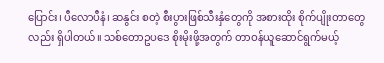ပြောင်း၊ ပီလောပီနံ၊ ဆနွင်း စတဲ့ စီးပွားဖြစ်သီးနှံတွေကို အစားထိုး စိုက်ပျိုးတာတွေလည်း ရှိပါတယ်။ သစ်တောဥပဒေ စိုးမိုးဖို့အတွက် တာဝန်ယူဆောင်ရွက်မယ့်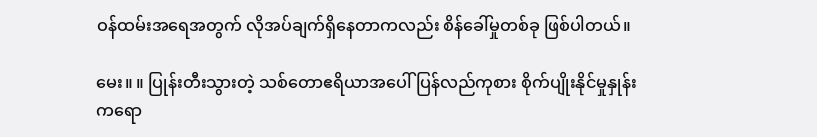ဝန်ထမ်းအရေအတွက် လိုအပ်ချက်ရှိနေတာကလည်း စိန်ခေါ်မှုတစ်ခု ဖြစ်ပါတယ်။

မေး။ ။ ပြုန်းတီးသွားတဲ့ သစ်တောဧရိယာအပေါ် ပြန်လည်ကုစား စိုက်ပျိုးနိုင်မှုနှုန်းကရော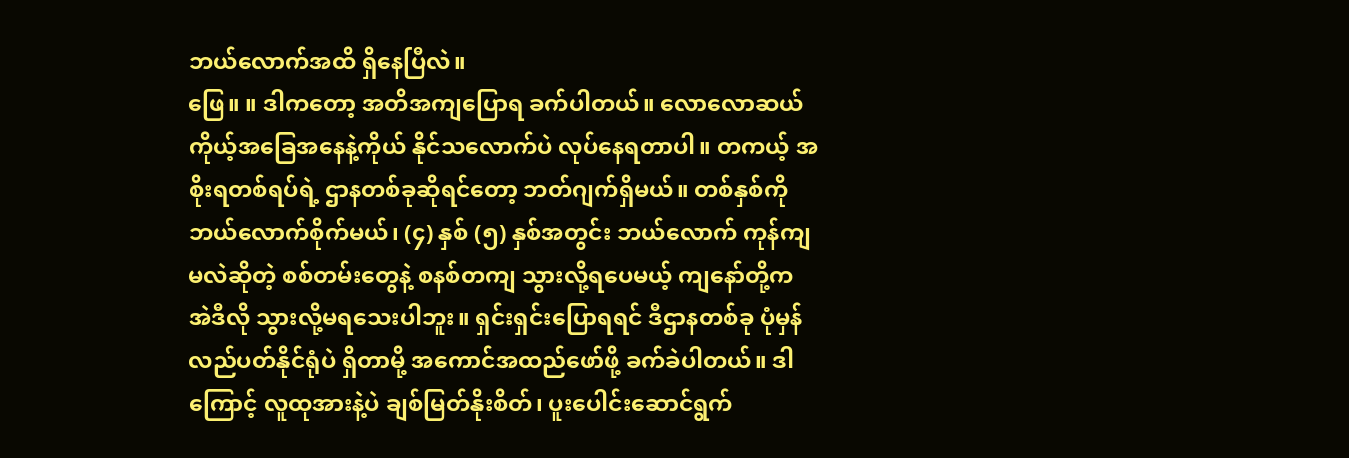ဘယ်လောက်အထိ ရှိနေပြီလဲ။
ဖြေ။ ။ ဒါကတော့ အတိအကျပြောရ ခက်ပါတယ်။ လောလောဆယ် ကိုယ့်အခြေအနေနဲ့ကိုယ် နိုင်သလောက်ပဲ လုပ်နေရတာပါ။ တကယ့် အစိုးရတစ်ရပ်ရဲ့ ဌာနတစ်ခုဆိုရင်တော့ ဘတ်ဂျက်ရှိမယ်။ တစ်နှစ်ကို ဘယ်လောက်စိုက်မယ်၊ (၄) နှစ် (၅) နှစ်အတွင်း ဘယ်လောက် ကုန်ကျမလဲဆိုတဲ့ စစ်တမ်းတွေနဲ့ စနစ်တကျ သွားလို့ရပေမယ့် ကျနော်တို့က အဲဒီလို သွားလို့မရသေးပါဘူး။ ရှင်းရှင်းပြောရရင် ဒီဌာနတစ်ခု ပုံမှန်လည်ပတ်နိုင်ရုံပဲ ရှိတာမို့ အကောင်အထည်ဖော်ဖို့ ခက်ခဲပါတယ်။ ဒါကြောင့် လူထုအားနဲ့ပဲ ချစ်မြတ်နိုးစိတ်၊ ပူးပေါင်းဆောင်ရွက်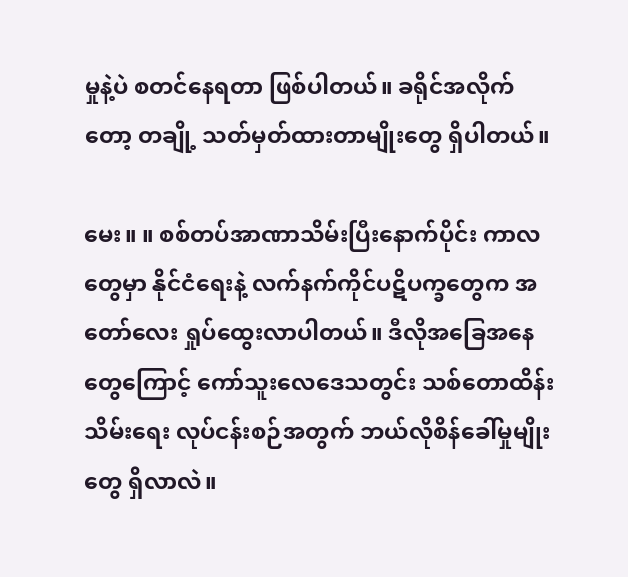မှုနဲ့ပဲ စတင်နေရတာ ဖြစ်ပါတယ်။ ခရိုင်အလိုက်တော့ တချို့ သတ်မှတ်ထားတာမျိုးတွေ ရှိပါတယ်။

မေး။ ။ စစ်တပ်အာဏာသိမ်းပြီးနောက်ပိုင်း ကာလတွေမှာ နိုင်ငံရေးနဲ့ လက်နက်ကိုင်ပဋိပက္ခတွေက အတော်လေး ရှုပ်ထွေးလာပါတယ်။ ဒီလိုအခြေအနေတွေကြောင့် ကော်သူးလေဒေသတွင်း သစ်တောထိန်းသိမ်းရေး လုပ်ငန်းစဉ်အတွက် ဘယ်လိုစိန်ခေါ်မှုမျိုးတွေ ရှိလာလဲ။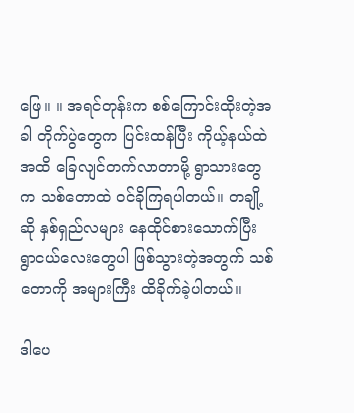ဖြေ။ ။ အရင်တုန်းက စစ်ကြောင်းထိုးတဲ့အခါ တိုက်ပွဲတွေက ပြင်းထန်ပြီး ကိုယ့်နယ်ထဲအထိ ခြေလျင်တက်လာတာမို့ ရွာသားတွေက သစ်တောထဲ ဝင်ခိုကြရပါတယ်။ တချို့ဆို နှစ်ရှည်လများ နေထိုင်စားသောက်ပြီး ရွာငယ်လေးတွေပါ ဖြစ်သွားတဲ့အတွက် သစ်တောကို အများကြီး ထိခိုက်ခဲ့ပါတယ်။

ဒါပေ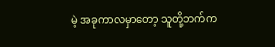မဲ့ အခုကာလမှာတော့ သူတို့ဘက်က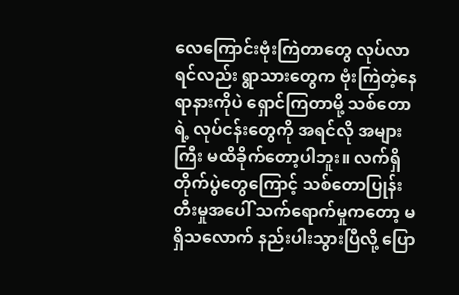လေကြောင်းဗုံးကြဲတာတွေ လုပ်လာရင်လည်း ရွာသားတွေက ဗုံးကြဲတဲ့နေရာနားကိုပဲ ရှောင်ကြတာမို့ သစ်တောရဲ့ လုပ်ငန်းတွေကို အရင်လို အများကြီး မထိခိုက်တော့ပါဘူး။ လက်ရှိ တိုက်ပွဲတွေကြောင့် သစ်တောပြုန်းတီးမှုအပေါ် သက်ရောက်မှုကတော့ မရှိသလောက် နည်းပါးသွားပြီလို့ ပြော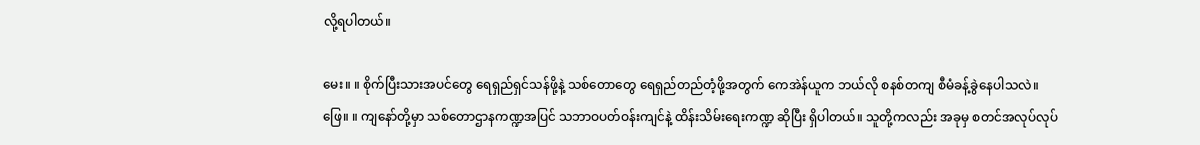လို့ရပါတယ်။

မေး။ ။ စိုက်ပြီးသားအပင်တွေ ရေရှည်ရှင်သန်ဖို့နဲ့ သစ်တောတွေ ရေရှည်တည်တံ့ဖို့အတွက် ကေအဲန်ယူက ဘယ်လို စနစ်တကျ စီမံခန့်ခွဲနေပါသလဲ။
ဖြေ။ ။ ကျနော်တို့မှာ သစ်တောဌာနကဏ္ဍအပြင် သဘာဝပတ်ဝန်းကျင်နဲ့ ထိန်းသိမ်းရေးကဏ္ဍ ဆိုပြီး ရှိပါတယ်။ သူတို့ကလည်း အခုမှ စတင်အလုပ်လုပ်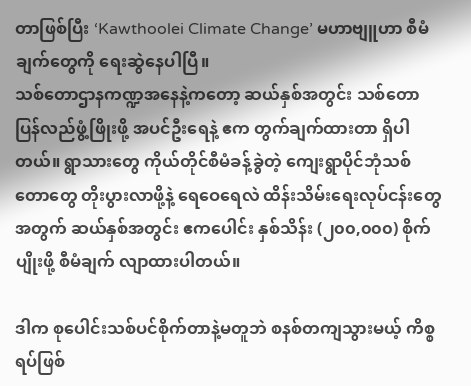တာဖြစ်ပြီး ‘Kawthoolei Climate Change’ မဟာဗျူဟာ စီမံချက်တွေကို ရေးဆွဲနေပါပြီ။
သစ်တောဌာနကဏ္ဍအနေနဲ့ကတော့ ဆယ်နှစ်အတွင်း သစ်တောပြန်လည်ဖွံ့ဖြိုးဖို့ အပင်ဦးရေနဲ့ ဧက တွက်ချက်ထားတာ ရှိပါတယ်။ ရွာသားတွေ ကိုယ်တိုင်စီမံခန့်ခွဲတဲ့ ကျေးရွာပိုင်ဘုံသစ်တောတွေ တိုးပွားလာဖို့နဲ့ ရေဝေရေလဲ ထိန်းသိမ်းရေးလုပ်ငန်းတွေ အတွက် ဆယ်နှစ်အတွင်း ဧကပေါင်း နှစ်သိန်း (၂၀၀,၀၀၀) စိုက်ပျိုးဖို့ စီမံချက် လျာထားပါတယ်။

ဒါက စုပေါင်းသစ်ပင်စိုက်တာနဲ့မတူဘဲ စနစ်တကျသွားမယ့် ကိစ္စရပ်ဖြစ်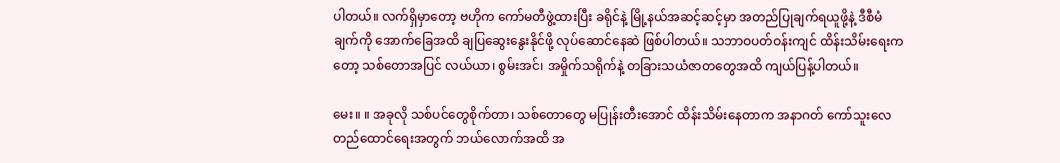ပါတယ်။ လက်ရှိမှာတော့ ဗဟိုက ကော်မတီဖွဲ့ထားပြီး ခရိုင်နဲ့ မြို့နယ်အဆင့်ဆင့်မှာ အတည်ပြုချက်ရယူဖို့နဲ့ ဒီစီမံချက်ကို အောက်ခြေအထိ ချပြဆွေးနွေးနိုင်ဖို့ လုပ်ဆောင်နေဆဲ ဖြစ်ပါတယ်။ သဘာဝပတ်ဝန်းကျင် ထိန်းသိမ်းရေးကတော့ သစ်တောအပြင် လယ်ယာ၊ စွမ်းအင်၊ အမှိုက်သရိုက်နဲ့ တခြားသယံဇာတတွေအထိ ကျယ်ပြန့်ပါတယ်။

မေး။ ။ အခုလို သစ်ပင်တွေစိုက်တာ၊ သစ်တောတွေ မပြုန်းတီးအောင် ထိန်းသိမ်းနေတာက အနာဂတ် ကော်သူးလေ တည်ထောင်ရေးအတွက် ဘယ်လောက်အထိ အ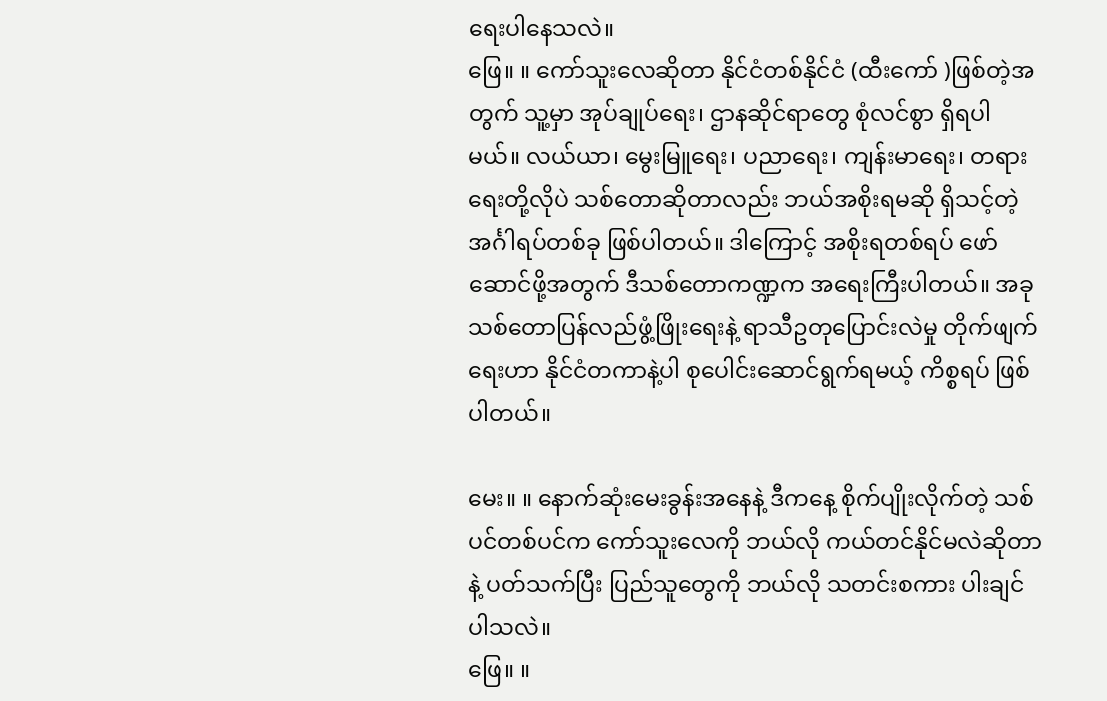ရေးပါနေသလဲ။
ဖြေ။ ။ ကော်သူးလေဆိုတာ နိုင်ငံတစ်နိုင်ငံ (ထီးကော် )ဖြစ်တဲ့အတွက် သူ့မှာ အုပ်ချုပ်ရေး၊ ဌာနဆိုင်ရာတွေ စုံလင်စွာ ရှိရပါမယ်။ လယ်ယာ၊ မွေးမြူရေး၊ ပညာရေး၊ ကျန်းမာရေး၊ တရားရေးတို့လိုပဲ သစ်တောဆိုတာလည်း ဘယ်အစိုးရမဆို ရှိသင့်တဲ့ အင်္ဂါရပ်တစ်ခု ဖြစ်ပါတယ်။ ဒါကြောင့် အစိုးရတစ်ရပ် ဖော်ဆောင်ဖို့အတွက် ဒီသစ်တောကဏ္ဍက အရေးကြီးပါတယ်။ အခု သစ်တောပြန်လည်ဖွံ့ဖြိုးရေးနဲ့ ရာသီဥတုပြောင်းလဲမှု တိုက်ဖျက်ရေးဟာ နိုင်ငံတကာနဲ့ပါ စုပေါင်းဆောင်ရွက်ရမယ့် ကိစ္စရပ် ဖြစ်ပါတယ်။

မေး။ ။ နောက်ဆုံးမေးခွန်းအနေနဲ့ ဒီကနေ့ စိုက်ပျိုးလိုက်တဲ့ သစ်ပင်တစ်ပင်က ကော်သူးလေကို ဘယ်လို ကယ်တင်နိုင်မလဲဆိုတာနဲ့ ပတ်သက်ပြီး ပြည်သူတွေကို ဘယ်လို သတင်းစကား ပါးချင်ပါသလဲ။
ဖြေ။ ။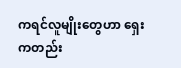ကရင်လူမျိုးတွေဟာ ရှေးကတည်း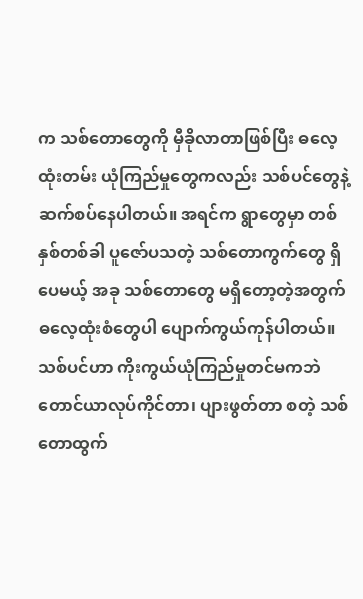က သစ်တောတွေကို မှီခိုလာတာဖြစ်ပြီး ဓလေ့ထုံးတမ်း ယုံကြည်မှုတွေကလည်း သစ်ပင်တွေနဲ့ ဆက်စပ်နေပါတယ်။ အရင်က ရွာတွေမှာ တစ်နှစ်တစ်ခါ ပူဇော်ပသတဲ့ သစ်တောကွက်တွေ ရှိပေမယ့် အခု သစ်တောတွေ မရှိတော့တဲ့အတွက် ဓလေ့ထုံးစံတွေပါ ပျောက်ကွယ်ကုန်ပါတယ်။ သစ်ပင်ဟာ ကိုးကွယ်ယုံကြည်မှုတင်မကဘဲ တောင်ယာလုပ်ကိုင်တာ၊ ပျားဖွတ်တာ စတဲ့ သစ်တောထွက်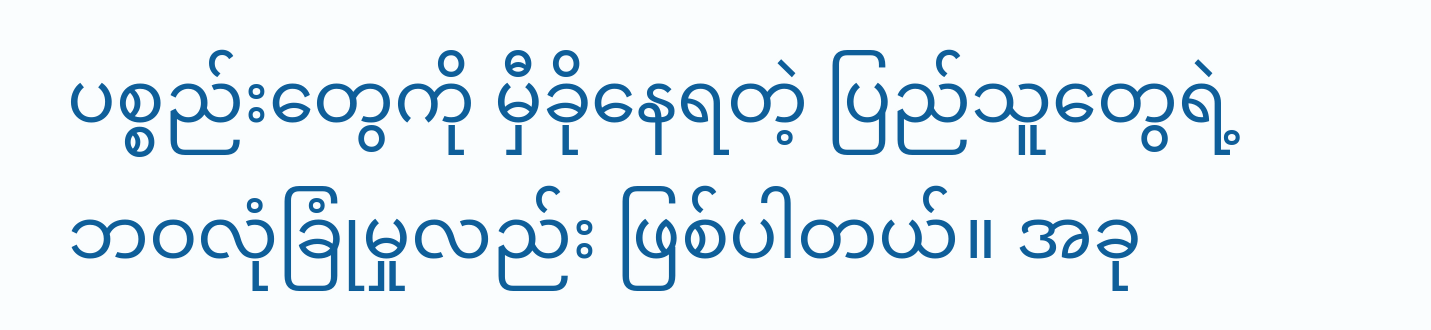ပစ္စည်းတွေကို မှီခိုနေရတဲ့ ပြည်သူတွေရဲ့ ဘဝလုံခြုံမှုလည်း ဖြစ်ပါတယ်။ အခု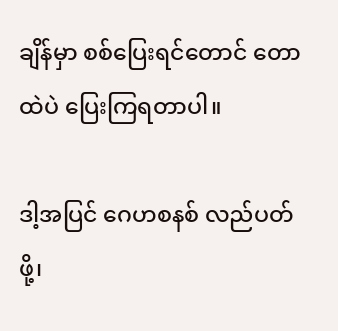ချိန်မှာ စစ်ပြေးရင်တောင် တောထဲပဲ ပြေးကြရတာပါ။

ဒါ့အပြင် ဂေဟစနစ် လည်ပတ်ဖို့၊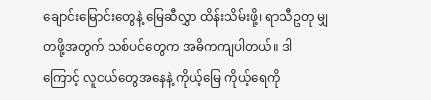ချောင်းမြောင်းတွေနဲ့ မြေဆီလွှာ ထိန်းသိမ်းဖို့၊ ရာသီဥတု မျှတဖို့အတွက် သစ်ပင်တွေက အဓိကကျပါတယ်။ ဒါကြောင့် လူငယ်တွေအနေနဲ့ ကိုယ့်မြေ ကိုယ့်ရေကို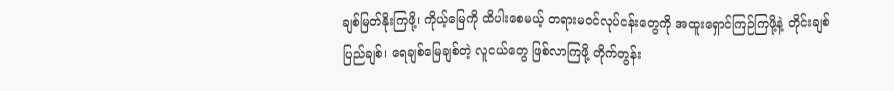ချစ်မြတ်နိုးကြဖို့၊ ကိုယ့်မြေကို ထိပါးစေမယ့် တရားမဝင်လုပ်ငန်းတွေကို အထူးရှောင်ကြဉ်ကြဖို့နဲ့ တိုင်းချစ်ပြည်ချစ်၊ ရေချစ်မြေချစ်တဲ့ လူငယ်တွေ ဖြစ်လာကြဖို့ တိုက်တွန်း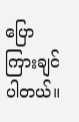ပြောကြားချင်ပါတယ်။